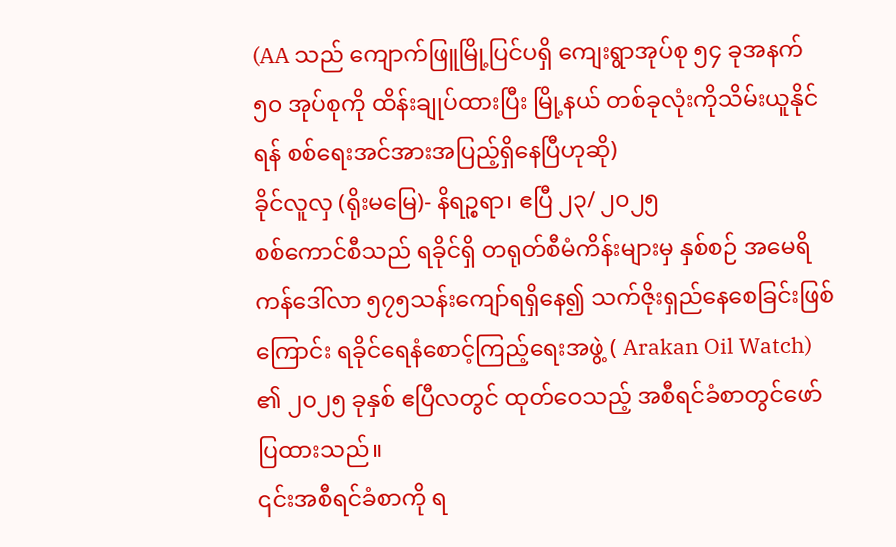(AA သည် ကျောက်ဖြူမြို့ပြင်ပရှိ ကျေးရွာအုပ်စု ၅၄ ခုအနက် ၅၀ အုပ်စုကို ထိန်းချုပ်ထားပြီး မြို့နယ် တစ်ခုလုံးကိုသိမ်းယူနိုင်ရန် စစ်ရေးအင်အားအပြည့်ရှိနေပြီဟုဆို)
ခိုင်လူလှ (ရိုးမမြေ)- နိရဉ္စရာ၊ ဧပြီ ၂၃/ ၂၀၂၅
စစ်ကောင်စီသည် ရခိုင်ရှိ တရုတ်စီမံကိန်းများမှ နှစ်စဉ် အမေရိကန်ဒေါ်လာ ၅၇၅သန်းကျော်ရရှိနေ၍ သက်ဇိုးရှည်နေစေခြင်းဖြစ်ကြောင်း ရခိုင်ရေနံစောင့်ကြည့်ရေးအဖွဲ့ ( Arakan Oil Watch) ၏ ၂၀၂၅ ခုနှစ် ဧပြီလတွင် ထုတ်ဝေသည့် အစီရင်ခံစာတွင်ဖော်ပြထားသည်။
၎င်းအစီရင်ခံစာကို ရ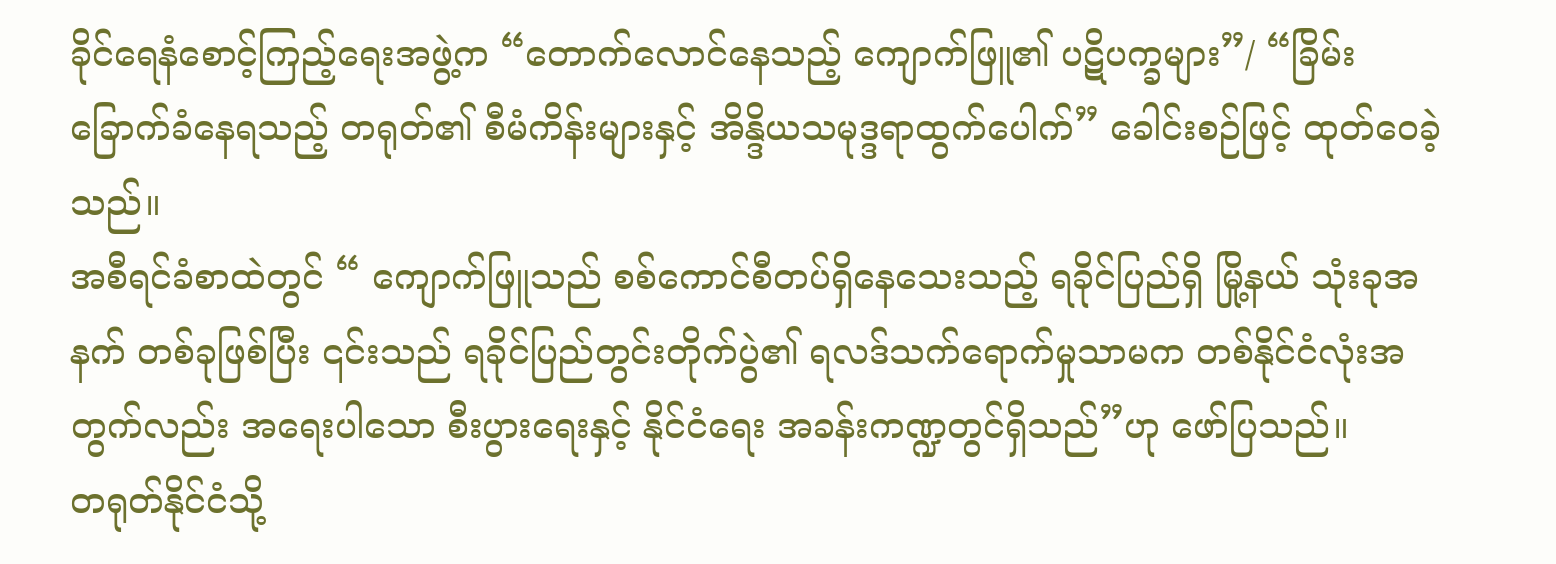ခိုင်ရေနံစောင့်ကြည့်ရေးအဖွဲ့က “တောက်လောင်နေသည့် ကျောက်ဖြူ၏ ပဋိပက္ခများ”/ “ခြိမ်းခြောက်ခံနေရသည့် တရုတ်၏ စီမံကိန်းများနှင့် အိန္ဒိယသမုဒ္ဒရာထွက်ပေါက်” ခေါင်းစဉ်ဖြင့် ထုတ်ဝေခဲ့သည်။
အစီရင်ခံစာထဲတွင် “ ကျောက်ဖြူသည် စစ်ကောင်စီတပ်ရှိနေသေးသည့် ရခိုင်ပြည်ရှိ မြို့နယ် သုံးခုအနက် တစ်ခုဖြစ်ပြီး ၎င်းသည် ရခိုင်ပြည်တွင်းတိုက်ပွဲ၏ ရလဒ်သက်ရောက်မှုသာမက တစ်နိုင်ငံလုံးအတွက်လည်း အရေးပါသော စီးပွားရေးနှင့် နိုင်ငံရေး အခန်းကဏ္ဍတွင်ရှိသည်”ဟု ဖော်ပြသည်။
တရုတ်နိုင်ငံသို့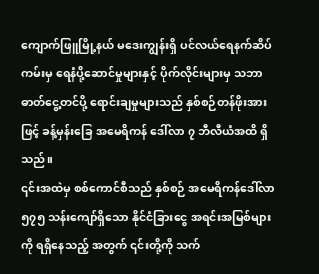ကျောက်ဖြူမြို့နယ် မဒေးကျွန်းရှိ ပင်လယ်ရေနက်ဆိပ်ကမ်းမှ ရေနံပို့ဆောင်မှုများနှင့် ပိုက်လိုင်းများမှ သဘာဓာတ်ငွေ့တင်ပို့ ရောင်းချမှုများသည် နှစ်စဉ်တန်ဖိုးအားဖြင့် ခန့်မှန်းခြေ အမေရိကန် ဒေါ်လာ ၇ ဘီလီယံအထိ ရှိသည်။
၎င်းအထဲမှ စစ်ကောင်စီသည် နှစ်စဉ် အမေရိကန်ဒေါ်လာ ၅၇၅ သန်းကျော်ရှိသော နိုင်ငံခြားငွေ အရင်းအမြစ်များကို ရရှိနေသည့် အတွက် ၎င်းတို့ကို သက်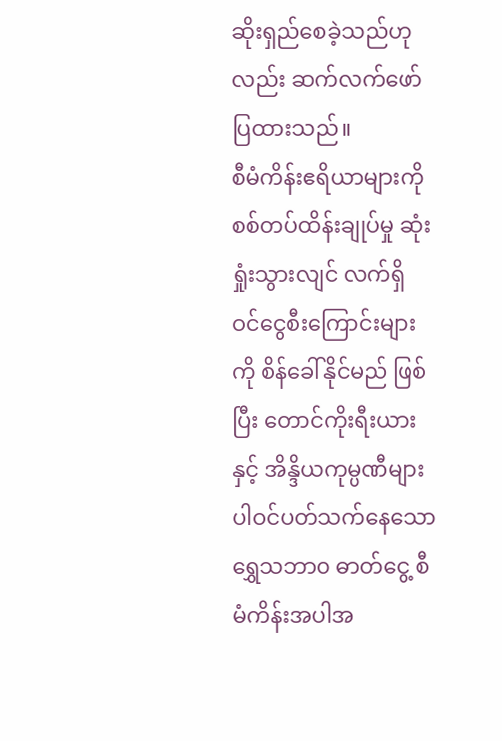ဆိုးရှည်စေခဲ့သည်ဟုလည်း ဆက်လက်ဖော်ပြထားသည်။
စီမံကိန်းဧရိယာများကို စစ်တပ်ထိန်းချုပ်မှု ဆုံးရှုံးသွားလျင် လက်ရှိ ဝင်ငွေစီးကြောင်းများကို စိန်ခေါ်နိုင်မည် ဖြစ်ပြီး တောင်ကိုးရီးယားနှင့် အိန္ဒိယကုမ္ပဏီများ ပါဝင်ပတ်သက်နေသောရွှေသဘာ၀ ဓာတ်ငွေ့ စီမံကိန်းအပါအ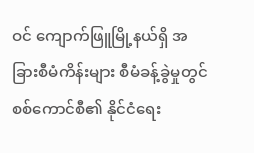ဝင် ကျောက်ဖြူမြို့နယ်ရှိ အခြားစီမံကိန်းများ စီမံခန့်ခွဲမှုတွင် စစ်ကောင်စီ၏ နိုင်ငံရေး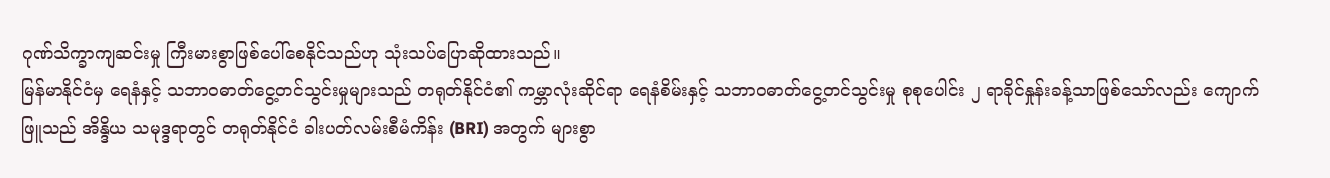ဂုဏ်သိက္ခာကျဆင်းမှု ကြီးမားစွာဖြစ်ပေါ်စေနိုင်သည်ဟု သုံးသပ်ပြောဆိုထားသည်။
မြန်မာနိုင်ငံမှ ရေနံနှင့် သဘာ၀ဓာတ်ငွေ့တင်သွင်းမှုများသည် တရုတ်နိုင်ငံ၏ ကမ္ဘာလုံးဆိုင်ရာ ရေနံစိမ်းနှင့် သဘာ၀ဓာတ်ငွေ့တင်သွင်းမှု စုစုပေါင်း ၂ ရာခိုင်နှုန်းခန့်သာဖြစ်သော်လည်း ကျောက်ဖြူသည် အိန္ဒိယ သမုဒ္ဒရာတွင် တရုတ်နိုင်ငံ ခါးပတ်လမ်းစီမံကိန်း (BRI) အတွက် များစွာ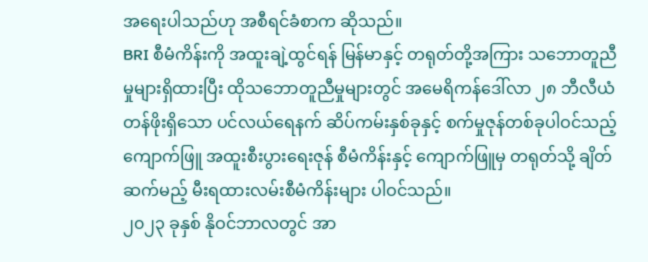အရေးပါသည်ဟု အစီရင်ခံစာက ဆိုသည်။
BRI စီမံကိန်းကို အထူးချဲ့ထွင်ရန် မြန်မာနှင့် တရုတ်တို့အကြား သဘောတူညီမှုများရှိထားပြီး ထိုသဘောတူညီမှုများတွင် အမေရိကန်ဒေါ်လာ ၂၈ ဘီလီယံ တန်ဖိုးရှိသော ပင်လယ်ရေနက် ဆိပ်ကမ်းနှစ်ခုနှင့် စက်မှုဇုန်တစ်ခုပါဝင်သည့် ကျောက်ဖြူ အထူးစီးပွားရေးဇုန် စီမံကိန်းနှင့် ကျောက်ဖြူမှ တရုတ်သို့ ချိတ်ဆက်မည့် မီးရထားလမ်းစီမံကိန်းများ ပါဝင်သည်။
၂၀၂၃ ခုနှစ် နိုဝင်ဘာလတွင် အာ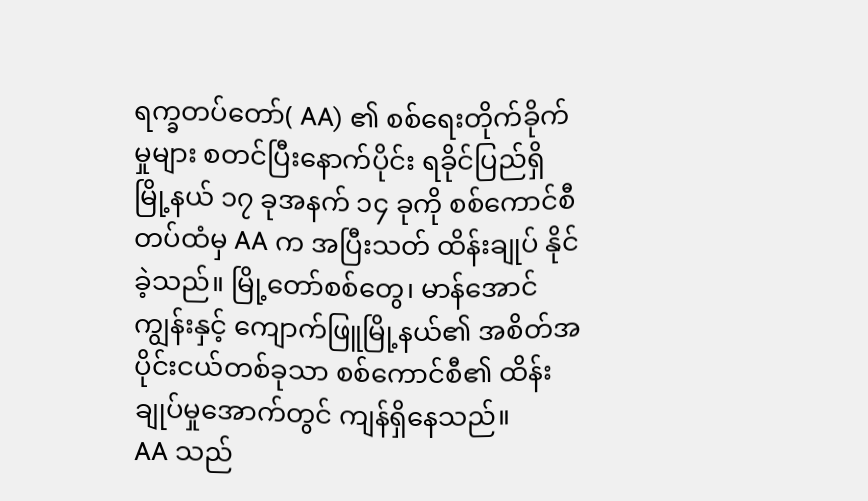ရက္ခတပ်တော်( AA) ၏ စစ်ရေးတိုက်ခိုက်မှုများ စတင်ပြီးနောက်ပိုင်း ရခိုင်ပြည်ရှိ မြို့နယ် ၁၇ ခုအနက် ၁၄ ခုကို စစ်ကောင်စီတပ်ထံမှ AA က အပြီးသတ် ထိန်းချုပ် နိုင်ခဲ့သည်။ မြို့တော်စစ်တွေ၊ မာန်အောင်ကျွန်းနှင့် ကျောက်ဖြူမြို့နယ်၏ အစိတ်အပိုင်းငယ်တစ်ခုသာ စစ်ကောင်စီ၏ ထိန်းချုပ်မှုအောက်တွင် ကျန်ရှိနေသည်။
AA သည်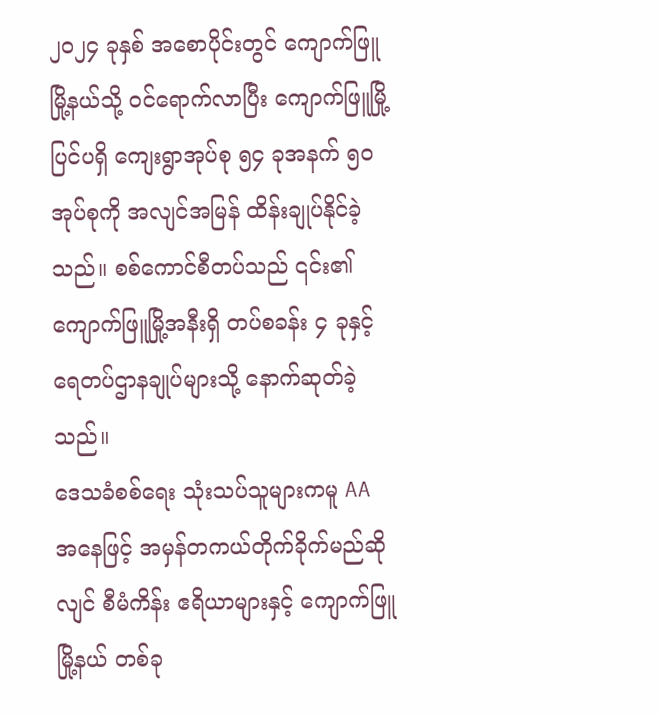၂၀၂၄ ခုနှစ် အစောပိုင်းတွင် ကျောက်ဖြူမြို့နယ်သို့ ဝင်ရောက်လာပြီး ကျောက်ဖြူမြို့ပြင်ပရှိ ကျေးရွာအုပ်စု ၅၄ ခုအနက် ၅၀ အုပ်စုကို အလျင်အမြန် ထိန်းချုပ်နိုင်ခဲ့သည်။ စစ်ကောင်စီတပ်သည် ၎င်း၏ ကျောက်ဖြူမြို့အနီးရှိ တပ်စခန်း ၄ ခုနှင့် ရေတပ်ဌာနချုပ်များသို့ နောက်ဆုတ်ခဲ့သည်။
ဒေသခံစစ်ရေး သုံးသပ်သူများကမူ AA အနေဖြင့် အမှန်တကယ်တိုက်ခိုက်မည်ဆိုလျင် စီမံကိန်း ဧရိယာများနှင့် ကျောက်ဖြူမြို့နယ် တစ်ခု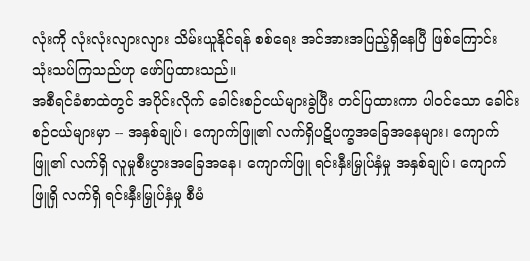လုံးကို လုံးလုံးလျားလျား သိမ်းယူနိုင်ရန် စစ်ရေး အင်အားအပြည့်ရှိနေပြီ ဖြစ်ကြောင်း သုံးသပ်ကြသည်ဟု ဖော်ပြထားသည်။
အစီရင်ခံစာထဲတွင် အပိုင်းလိုက် ခေါင်းစဉ်ငယ်များခွဲပြီး တင်ပြထားကာ ပါဝင်သော ခေါင်းစဉ်ငယ်များမှာ -- အနှစ်ချုပ်၊ ကျောက်ဖြူ၏ လက်ရှိပဋိပက္ခအခြေအနေများ၊ ကျောက်ဖြူ၏ လက်ရှိ လူမှုစီးပွားအခြေအနေ၊ ကျောက်ဖြူ ရင်းနှီးမြှုပ်နှံမှု အနှစ်ချုပ်၊ ကျောက်ဖြူရှိ လက်ရှိ ရင်းနှီးမြှုပ်နှံမှု စီမံ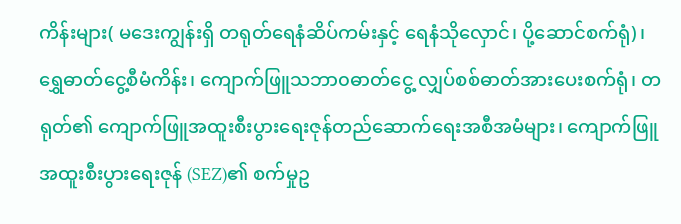ကိန်းများ( မဒေးကျွန်းရှိ တရုတ်ရေနံဆိပ်ကမ်းနှင့် ရေနံသိုလှောင်၊ ပို့ဆောင်စက်ရုံ)၊ ရွှေဓာတ်ငွေ့စီမံကိန်း၊ ကျောက်ဖြူသဘာ၀ဓာတ်ငွေ့ လျှပ်စစ်ဓာတ်အားပေးစက်ရုံ၊ တရုတ်၏ ကျောက်ဖြူအထူးစီးပွားရေးဇုန်တည်ဆောက်ရေးအစီအမံများ၊ ကျောက်ဖြူ အထူးစီးပွားရေးဇုန် (SEZ)၏ စက်မှုဥ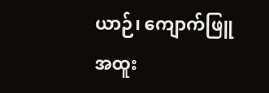ယာဉ်၊ ကျောက်ဖြူ အထူး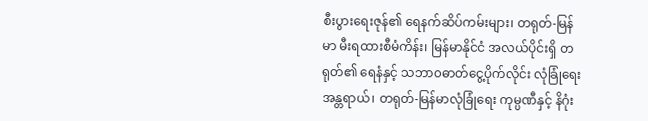စီးပွားရေးဇုန်၏ ရေနက်ဆိပ်ကမ်းများ၊ တရုတ်-မြန်မာ မီးရထားစီမံကိန်း၊ မြန်မာနိုင်ငံ အလယ်ပိုင်းရှိ တရုတ်၏ ရေနံနှင့် သဘာ၀ဓာတ်ငွေ့ပိုက်လိုင်း လုံခြုံရေး အန္တရာယ်၊ တရုတ်-မြန်မာလုံခြုံရေး ကုမ္ပဏီနှင့် နိဂုံး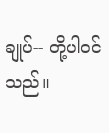ချုပ်-- တို့ပါဝင်သည်။